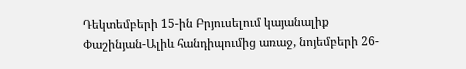Դեկտեմբերի 15-ին Բրյուսելում կայանալիք Փաշինյան-Ալիև հանդիպումից առաջ, նոյեմբերի 26-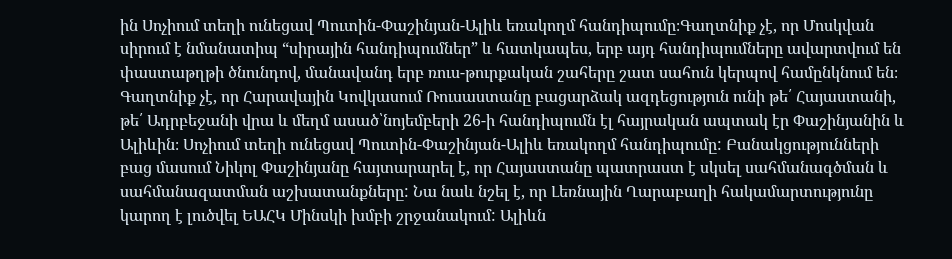ին Սոչիում տեղի ունեցավ Պուտին-Փաշինյան-Ալիև եռակողմ հանդիպումը։Գաղտնիք չէ, որ Մոսկվան սիրում է նմանատիպ “սիրային հանդիպումներ” և հատկապես, երբ այդ հանդիպումները ավարտվում են փաստաթղթի ծնունդով, մանավանդ երբ ռուս-թուրքական շահերը շատ սահուն կերպով համընկնում են։ Գաղտնիք չէ, որ Հարավային Կովկասում Ռուսաստանը բացարձակ ազդեցություն ունի թե՛ Հայաստանի, թե՛ Ադրբեջանի վրա և մեղմ ասած՝նոյեմբերի 26-ի հանդիպումն էլ հայրական ապտակ էր Փաշինյանին և Ալիևին։ Սոչիում տեղի ունեցավ Պուտին-Փաշինյան-Ալիև եռակողմ հանդիպումը: Բանակցությունների բաց մասում Նիկոլ Փաշինյանը հայտարարել է, որ Հայաստանը պատրաստ է սկսել սահմանագծման և սահմանազատման աշխատանքները: Նա նաև նշել է, որ Լեռնային Ղարաբաղի հակամարտությունը կարող է լուծվել ԵԱՀԿ Մինսկի խմբի շրջանակում: Ալիևն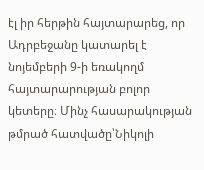էլ իր հերթին հայտարարեց, որ Ադրբեջանը կատարել է նոյեմբերի 9-ի եռակողմ հայտարարության բոլոր կետերը։ Մինչ հասարակության թմրած հատվածը՝Նիկոլի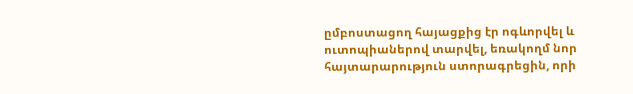ըմբոստացող հայացքից էր ոգևորվել և ուտոպիաներով տարվել, եռակողմ նոր հայտարարություն ստորագրեցին, որի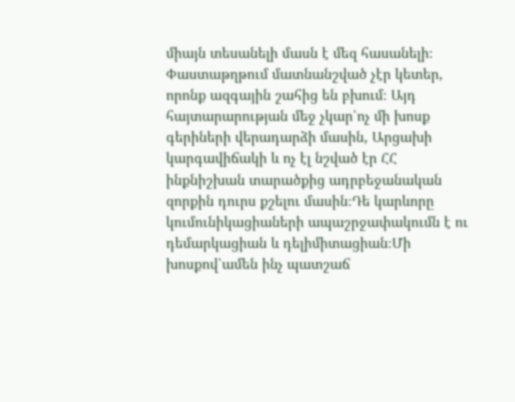միայն տեսանելի մասն է մեզ հասանելի։ Փաստաթղթում մատնանշված չէր կետեր, որոնք ազգային շահից են բխում։ Այդ հայտարարության մեջ չկար՝ոչ մի խոսք գերիների վերադարձի մասին, Արցախի կարգավիճակի և ոչ էլ նշված էր ՀՀ ինքնիշխան տարածքից ադրբեջանական զորքին դուրս քշելու մասին։Դե կարևորը կումունիկացիաների ապաշրջափակումն է ու դեմարկացիան և դելիմիտացիան։Մի խոսքով՝ամեն ինչ պատշաճ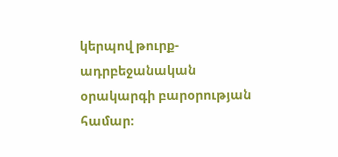կերպով թուրք-ադրբեջանական օրակարգի բարօրության համար։